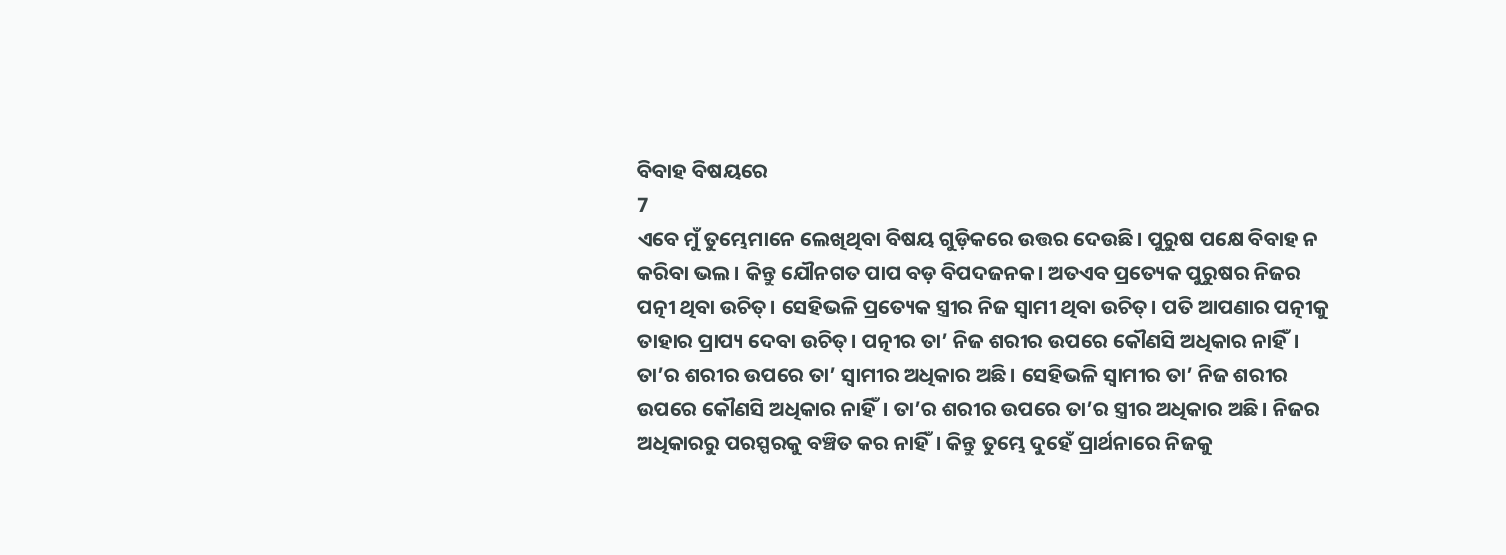ବିବାହ ବିଷୟରେ
7
ଏବେ ମୁଁ ତୁମ୍ଭେମାନେ ଲେଖିଥିବା ବିଷୟ ଗୁଡ଼ିକରେ ଉତ୍ତର ଦେଉଛି। ପୁରୁଷ ପକ୍ଷେ ବିବାହ ନ କରିବା ଭଲ। କିନ୍ତୁ ଯୌନଗତ ପାପ ବଡ଼ ବିପଦଜନକ। ଅତଏବ ପ୍ରତ୍ୟେକ ପୁରୁଷର ନିଜର ପତ୍ନୀ ଥିବା ଉଚିତ୍। ସେହିଭଳି ପ୍ରତ୍ୟେକ ସ୍ତ୍ରୀର ନିଜ ସ୍ୱାମୀ ଥିବା ଉଚିତ୍। ପତି ଆପଣାର ପତ୍ନୀକୁ ତାହାର ପ୍ରାପ୍ୟ ଦେବା ଉଚିତ୍। ପତ୍ନୀର ତା’ ନିଜ ଶରୀର ଉପରେ କୌଣସି ଅଧିକାର ନାହିଁ। ତା’ର ଶରୀର ଉପରେ ତା’ ସ୍ୱାମୀର ଅଧିକାର ଅଛି। ସେହିଭଳି ସ୍ୱାମୀର ତା’ ନିଜ ଶରୀର ଉପରେ କୌଣସି ଅଧିକାର ନାହିଁ। ତା’ର ଶରୀର ଉପରେ ତା’ର ସ୍ତ୍ରୀର ଅଧିକାର ଅଛି। ନିଜର ଅଧିକାରରୁ ପରସ୍ପରକୁ ବଞ୍ଚିତ କର ନାହିଁ। କିନ୍ତୁ ତୁମ୍ଭେ ଦୁହେଁ ପ୍ରାର୍ଥନାରେ ନିଜକୁ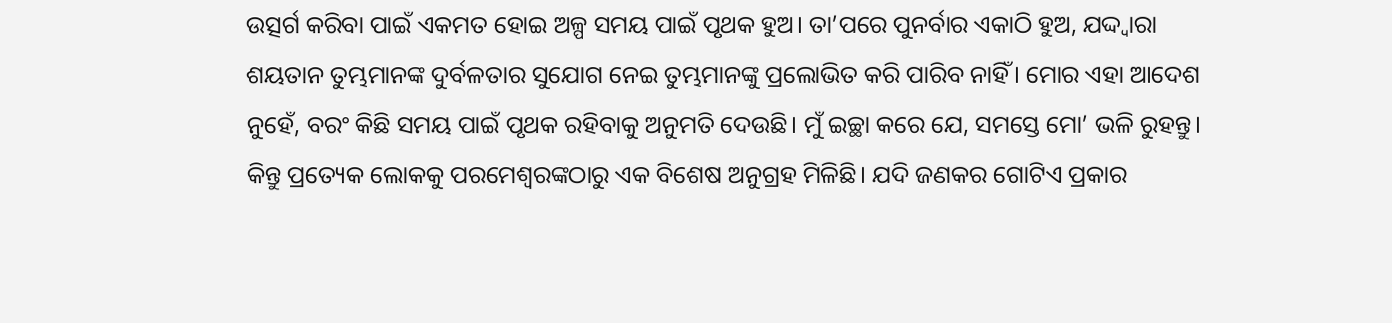ଉତ୍ସର୍ଗ କରିବା ପାଇଁ ଏକମତ ହୋଇ ଅଳ୍ପ ସମୟ ପାଇଁ ପୃଥକ ହୁଅ। ତା’ପରେ ପୁନର୍ବାର ଏକାଠି ହୁଅ, ଯଦ୍ଦ୍ୱାରା ଶୟତାନ ତୁମ୍ଭମାନଙ୍କ ଦୁର୍ବଳତାର ସୁଯୋଗ ନେଇ ତୁମ୍ଭମାନଙ୍କୁ ପ୍ରଲୋଭିତ କରି ପାରିବ ନାହିଁ। ମୋର ଏହା ଆଦେଶ ନୁହେଁ, ବରଂ କିଛି ସମୟ ପାଇଁ ପୃଥକ ରହିବାକୁ ଅନୁମତି ଦେଉଛି। ମୁଁ ଇଚ୍ଛା କରେ ଯେ, ସମସ୍ତେ ମୋ’ ଭଳି ରୁହନ୍ତୁ। କିନ୍ତୁ ପ୍ରତ୍ୟେକ ଲୋକକୁ ପରମେଶ୍ୱରଙ୍କଠାରୁ ଏକ ବିଶେଷ ଅନୁଗ୍ରହ ମିଳିଛି। ଯଦି ଜଣକର ଗୋଟିଏ ପ୍ରକାର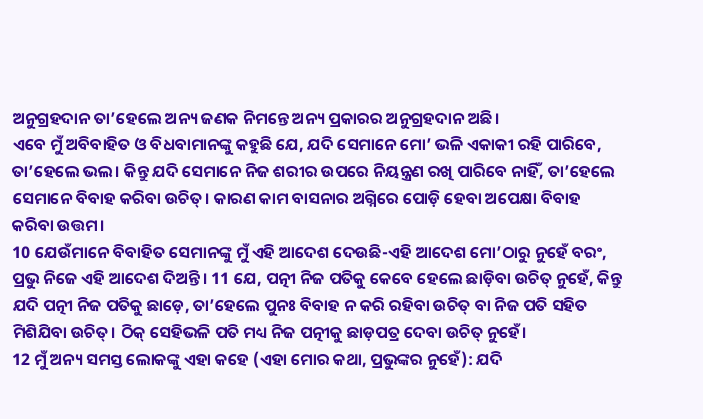ଅନୁଗ୍ରହଦାନ ତା’ହେଲେ ଅନ୍ୟ ଜଣକ ନିମନ୍ତେ ଅନ୍ୟ ପ୍ରକାରର ଅନୁଗ୍ରହଦାନ ଅଛି।
ଏବେ ମୁଁ ଅବିବାହିତ ଓ ବିଧବାମାନଙ୍କୁ କହୁଛି ଯେ, ଯଦି ସେମାନେ ମୋ’ ଭଳି ଏକାକୀ ରହି ପାରିବେ, ତା’ହେଲେ ଭଲ। କିନ୍ତୁ ଯଦି ସେମାନେ ନିଜ ଶରୀର ଉପରେ ନିୟନ୍ତ୍ରଣ ରଖି ପାରିବେ ନାହିଁ, ତା’ହେଲେ ସେମାନେ ବିବାହ କରିବା ଉଚିତ୍। କାରଣ କାମ ବାସନାର ଅଗ୍ନିରେ ପୋଡ଼ି ହେବା ଅପେକ୍ଷା ବିବାହ କରିବା ଉତ୍ତମ।
10 ଯେଉଁମାନେ ବିବାହିତ ସେମାନଙ୍କୁ ମୁଁ ଏହି ଆଦେଶ ଦେଉଛି-ଏହି ଆଦେଶ ମୋ’ଠାରୁ ନୁହେଁ ବରଂ, ପ୍ରଭୁ ନିଜେ ଏହି ଆଦେଶ ଦିଅନ୍ତି। 11 ଯେ, ପତ୍ନୀ ନିଜ ପତିକୁ କେବେ ହେଲେ ଛାଡ଼ିବା ଉଚିତ୍ ନୁହେଁ, କିନ୍ତୁ ଯଦି ପତ୍ନୀ ନିଜ ପତିକୁ ଛାଡ଼େ, ତା’ହେଲେ ପୁନଃ ବିବାହ ନ କରି ରହିବା ଉଚିତ୍ ବା ନିଜ ପତି ସହିତ ମିଶିଯିବା ଉଚିତ୍। ଠିକ୍ ସେହିଭଳି ପତି ମଧ୍ୟ ନିଜ ପତ୍ନୀକୁ ଛାଡ଼ପତ୍ର ଦେବା ଉଚିତ୍ ନୁହେଁ।
12 ମୁଁ ଅନ୍ୟ ସମସ୍ତ ଲୋକଙ୍କୁ ଏହା କହେ (ଏହା ମୋର କଥା, ପ୍ରଭୁଙ୍କର ନୁହେଁ): ଯଦି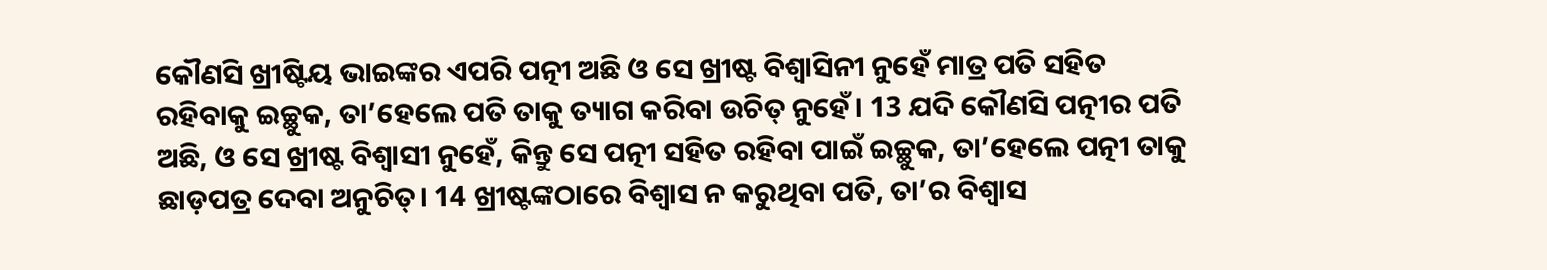କୌଣସି ଖ୍ରୀଷ୍ଟିୟ ଭାଇଙ୍କର ଏପରି ପତ୍ନୀ ଅଛି ଓ ସେ ଖ୍ରୀଷ୍ଟ ବିଶ୍ୱାସିନୀ ନୁହେଁ ମାତ୍ର ପତି ସହିତ ରହିବାକୁ ଇଚ୍ଛୁକ, ତା’ହେଲେ ପତି ତାକୁ ତ୍ୟାଗ କରିବା ଉଚିତ୍ ନୁହେଁ। 13 ଯଦି କୌଣସି ପତ୍ନୀର ପତି ଅଛି, ଓ ସେ ଖ୍ରୀଷ୍ଟ ବିଶ୍ୱାସୀ ନୁହେଁ, କିନ୍ତୁ ସେ ପତ୍ନୀ ସହିତ ରହିବା ପାଇଁ ଇଚ୍ଛୁକ, ତା’ହେଲେ ପତ୍ନୀ ତାକୁ ଛାଡ଼ପତ୍ର ଦେବା ଅନୁଚିତ୍। 14 ଖ୍ରୀଷ୍ଟଙ୍କଠାରେ ବିଶ୍ୱାସ ନ କରୁଥିବା ପତି, ତା’ର ବିଶ୍ୱାସ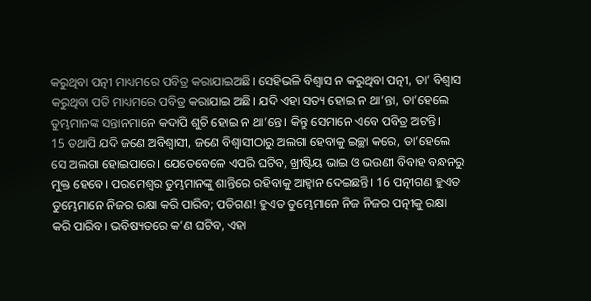କରୁଥିବା ପତ୍ନୀ ମାଧ୍ୟମରେ ପବିତ୍ର କରାଯାଇଅଛି। ସେହିଭଳି ବିଶ୍ୱାସ ନ କରୁଥିବା ପତ୍ନୀ, ତା’ ବିଶ୍ୱାସ କରୁଥିବା ପତି ମାଧ୍ୟମରେ ପବିତ୍ର କରାଯାଇ ଅଛି। ଯଦି ଏହା ସତ୍ୟ ହୋଇ ନ ଥା’ନ୍ତା, ତା’ହେଲେ ତୁମ୍ଭମାନଙ୍କ ସନ୍ତାନମାନେ କଦାପି ଶୁଚି ହୋଇ ନ ଥା’ନ୍ତେ। କିନ୍ତୁ ସେମାନେ ଏବେ ପବିତ୍ର ଅଟନ୍ତି।
15 ତଥାପି ଯଦି ଜଣେ ଅବିଶ୍ୱାସୀ, ଜଣେ ବିଶ୍ୱାସୀଠାରୁ ଅଲଗା ହେବାକୁ ଇଚ୍ଛା କରେ, ତା’ହେଲେ ସେ ଅଲଗା ହୋଇପାରେ। ଯେତେବେଳେ ଏପରି ଘଟିବ, ଖ୍ରୀଷ୍ଟିୟ ଭାଇ ଓ ଭଉଣୀ ବିବାହ ବନ୍ଧନରୁ ମୁକ୍ତ ହେବେ। ପରମେଶ୍ୱର ତୁମ୍ଭମାନଙ୍କୁ ଶାନ୍ତିରେ ରହିବାକୁ ଆହ୍ୱାନ ଦେଇଛନ୍ତି। 16 ପତ୍ନୀଗଣ ହୁଏତ ତୁମ୍ଭେମାନେ ନିଜର ରକ୍ଷା କରି ପାରିବ; ପତିଗଣ! ହୁଏତ ତୁମ୍ଭେମାନେ ନିଜ ନିଜର ପତ୍ନୀକୁ ରକ୍ଷା କରି ପାରିବ। ଭବିଷ୍ୟତରେ କ’ଣ ଘଟିବ, ଏହା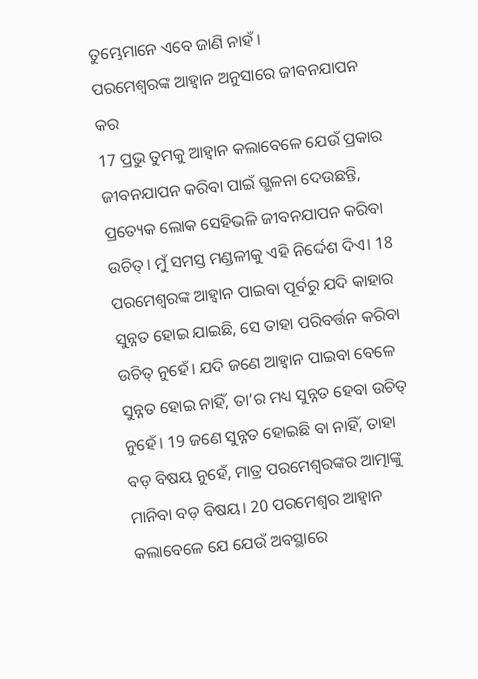ତୁମ୍ଭେମାନେ ଏବେ ଜାଣି ନାହଁ।
ପରମେଶ୍ୱରଙ୍କ ଆହ୍ୱାନ ଅନୁସାରେ ଜୀବନଯାପନ କର
17 ପ୍ରଭୁ ତୁମକୁ ଆହ୍ୱାନ କଲାବେଳେ ଯେଉଁ ପ୍ରକାର ଜୀବନଯାପନ କରିବା ପାଇଁ ଗ୍ଭଳନା ଦେଉଛନ୍ତି, ପ୍ରତ୍ୟେକ ଲୋକ ସେହିଭଳି ଜୀବନଯାପନ କରିବା ଉଚିତ୍। ମୁଁ ସମସ୍ତ ମଣ୍ଡଳୀକୁ ଏହି ନିର୍ଦ୍ଦେଶ ଦିଏ। 18 ପରମେଶ୍ୱରଙ୍କ ଆହ୍ୱାନ ପାଇବା ପୂର୍ବରୁ ଯଦି କାହାର ସୁନ୍ନତ ହୋଇ ଯାଇଛି, ସେ ତାହା ପରିବର୍ତ୍ତନ କରିବା ଉଚିତ୍ ନୁହେଁ। ଯଦି ଜଣେ ଆହ୍ୱାନ ପାଇବା ବେଳେ ସୁନ୍ନତ ହୋଇ ନାହିଁ, ତା’ର ମଧ୍ୟ ସୁନ୍ନତ ହେବା ଉଚିତ୍ ନୁହେଁ। 19 ଜଣେ ସୁନ୍ନତ ହୋଇଛି ବା ନାହିଁ, ତାହା ବଡ଼ ବିଷୟ ନୁହେଁ, ମାତ୍ର ପରମେଶ୍ୱରଙ୍କର ଆତ୍ମାଙ୍କୁ ମାନିବା ବଡ଼ ବିଷୟ। 20 ପରମେଶ୍ୱର ଆହ୍ୱାନ କଲାବେଳେ ଯେ ଯେଉଁ ଅବସ୍ଥାରେ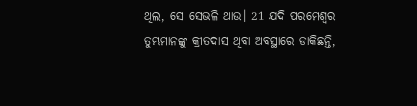ଥିଲ, ସେ ସେଭଳି ଥାଉ। 21 ଯଦି ପରମେଶ୍ୱର ତୁମ୍ଭମାନଙ୍କୁ କ୍ରୀତଦାସ ଥିବା ଅବସ୍ଥାରେ ଡାକିଛନ୍ତି,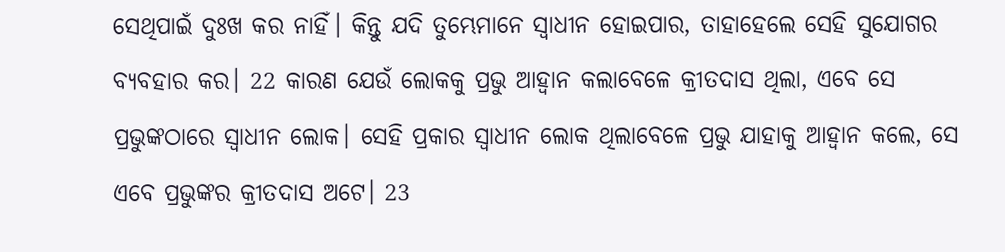ସେଥିପାଇଁ ଦୁଃଖ କର ନାହିଁ। କିନ୍ତୁ ଯଦି ତୁମ୍ଭେମାନେ ସ୍ୱାଧୀନ ହୋଇପାର, ତାହାହେଲେ ସେହି ସୁଯୋଗର ବ୍ୟବହାର କର। 22 କାରଣ ଯେଉଁ ଲୋକକୁ ପ୍ରଭୁ ଆହ୍ୱାନ କଲାବେଳେ କ୍ରୀତଦାସ ଥିଲା, ଏବେ ସେ ପ୍ରଭୁଙ୍କଠାରେ ସ୍ୱାଧୀନ ଲୋକ। ସେହି ପ୍ରକାର ସ୍ୱାଧୀନ ଲୋକ ଥିଲାବେଳେ ପ୍ରଭୁ ଯାହାକୁ ଆହ୍ୱାନ କଲେ, ସେ ଏବେ ପ୍ରଭୁଙ୍କର କ୍ରୀତଦାସ ଅଟେ। 23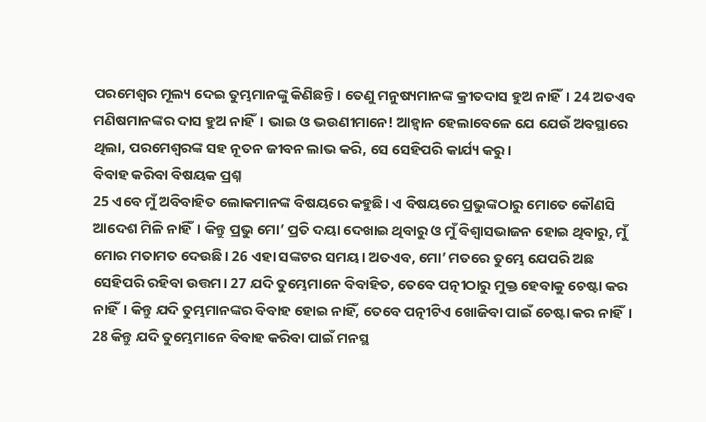ପରମେଶ୍ୱର ମୂଲ୍ୟ ଦେଇ ତୁମ୍ଭମାନଙ୍କୁ କିଣିଛନ୍ତି। ତେଣୁ ମନୁଷ୍ୟମାନଙ୍କ କ୍ରୀତଦାସ ହୁଅ ନାହିଁ। 24 ଅତଏବ ମଣିଷମାନଙ୍କର ଦାସ ହୁଅ ନାହିଁ। ଭାଇ ଓ ଭଉଣୀମାନେ! ଆହ୍ୱାନ ହେଲାବେଳେ ଯେ ଯେଉଁ ଅବସ୍ଥାରେ ଥିଲା, ପରମେଶ୍ୱରଙ୍କ ସହ ନୂତନ ଜୀବନ ଲାଭ କରି, ସେ ସେହିପରି କାର୍ଯ୍ୟ କରୁ।
ବିବାହ କରିବା ବିଷୟକ ପ୍ରଶ୍ନ
25 ଏବେ ମୁଁ ଅବିବାହିତ ଲୋକମାନଙ୍କ ବିଷୟରେ କହୁଛି। ଏ ବିଷୟରେ ପ୍ରଭୁଙ୍କଠାରୁ ମୋତେ କୌଣସି ଆଦେଶ ମିଳି ନାହିଁ। କିନ୍ତୁ ପ୍ରଭୁ ମୋ’ ପ୍ରତି ଦୟା ଦେଖାଇ ଥିବାରୁ ଓ ମୁଁ ବିଶ୍ୱାସଭାଜନ ହୋଇ ଥିବାରୁ, ମୁଁ ମୋର ମତାମତ ଦେଉଛି। 26 ଏହା ସଙ୍କଟର ସମୟ। ଅତଏବ, ମୋ’ ମତରେ ତୁମ୍ଭେ ଯେପରି ଅଛ ସେହିପରି ରହିବା ଉତ୍ତମ। 27 ଯଦି ତୁମ୍ଭେମାନେ ବିବାହିତ, ତେବେ ପତ୍ନୀଠାରୁ ମୁକ୍ତ ହେବାକୁ ଚେଷ୍ଟା କର ନାହିଁ। କିନ୍ତୁ ଯଦି ତୁମ୍ଭମାନଙ୍କର ବିବାହ ହୋଇ ନାହିଁ, ତେବେ ପତ୍ନୀଟିଏ ଖୋଜିବା ପାଇଁ ଚେଷ୍ଟା କର ନାହିଁ। 28 କିନ୍ତୁ ଯଦି ତୁମ୍ଭେମାନେ ବିବାହ କରିବା ପାଇଁ ମନସ୍ଥ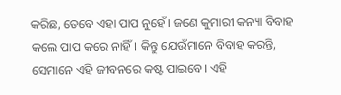କରିଛ, ତେବେ ଏହା ପାପ ନୁହେଁ। ଜଣେ କୁମାରୀ କନ୍ୟା ବିବାହ କଲେ ପାପ କରେ ନାହିଁ। କିନ୍ତୁ ଯେଉଁମାନେ ବିବାହ କରନ୍ତି, ସେମାନେ ଏହି ଜୀବନରେ କଷ୍ଟ ପାଇବେ। ଏହି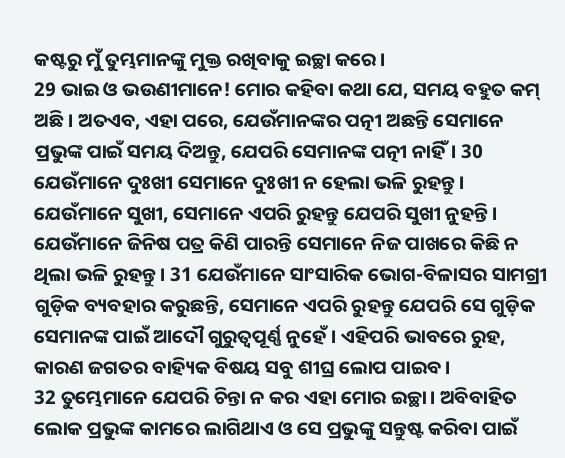କଷ୍ଟରୁ ମୁଁ ତୁମ୍ଭମାନଙ୍କୁ ମୁକ୍ତ ରଖିବାକୁ ଇଚ୍ଛା କରେ।
29 ଭାଇ ଓ ଭଉଣୀମାନେ! ମୋର କହିବା କଥା ଯେ, ସମୟ ବହୁତ କମ୍ ଅଛି। ଅତଏବ, ଏହା ପରେ, ଯେଉଁମାନଙ୍କର ପତ୍ନୀ ଅଛନ୍ତି ସେମାନେ ପ୍ରଭୁଙ୍କ ପାଇଁ ସମୟ ଦିଅନ୍ତୁ, ଯେପରି ସେମାନଙ୍କ ପତ୍ନୀ ନାହିଁ। 30 ଯେଉଁମାନେ ଦୁଃଖୀ ସେମାନେ ଦୁଃଖୀ ନ ହେଲା ଭଳି ରୁହନ୍ତୁ। ଯେଉଁମାନେ ସୁଖୀ, ସେମାନେ ଏପରି ରୁହନ୍ତୁ ଯେପରି ସୁଖୀ ନୁହନ୍ତି। ଯେଉଁମାନେ ଜିନିଷ ପତ୍ର କିଣି ପାରନ୍ତି ସେମାନେ ନିଜ ପାଖରେ କିଛି ନ ଥିଲା ଭଳି ରୁହନ୍ତୁ। 31 ଯେଉଁମାନେ ସାଂସାରିକ ଭୋଗ-ବିଳାସର ସାମଗ୍ରୀ ଗୁଡ଼ିକ ବ୍ୟବହାର କରୁଛନ୍ତି, ସେମାନେ ଏପରି ରୁହନ୍ତୁ ଯେପରି ସେ ଗୁଡ଼ିକ ସେମାନଙ୍କ ପାଇଁ ଆଦୌ ଗୁରୁତ୍ୱପୂର୍ଣ୍ଣ ନୁହେଁ। ଏହିପରି ଭାବରେ ରୁହ, କାରଣ ଜଗତର ବାହ୍ୟିକ ବିଷୟ ସବୁ ଶୀଘ୍ର ଲୋପ ପାଇବ।
32 ତୁମ୍ଭେମାନେ ଯେପରି ଚିନ୍ତା ନ କର ଏହା ମୋର ଇଚ୍ଛା। ଅବିବାହିତ ଲୋକ ପ୍ରଭୁଙ୍କ କାମରେ ଲାଗିଥାଏ ଓ ସେ ପ୍ରଭୁଙ୍କୁ ସନ୍ତୁଷ୍ଟ କରିବା ପାଇଁ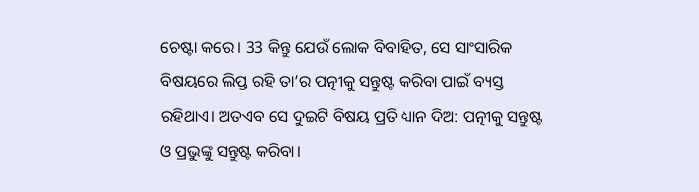ଚେଷ୍ଟା କରେ। 33 କିନ୍ତୁ ଯେଉଁ ଲୋକ ବିବାହିତ, ସେ ସାଂସାରିକ ବିଷୟରେ ଲିପ୍ତ ରହି ତା’ର ପତ୍ନୀକୁ ସନ୍ତୁଷ୍ଟ କରିବା ପାଇଁ ବ୍ୟସ୍ତ ରହିଥାଏ। ଅତଏବ ସେ ଦୁଇଟି ବିଷୟ ପ୍ରତି ଧ୍ୟାନ ଦିଅ: ପତ୍ନୀକୁ ସନ୍ତୁଷ୍ଟ ଓ ପ୍ରଭୁଙ୍କୁ ସନ୍ତୁଷ୍ଟ କରିବା।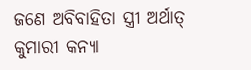ଜଣେ ଅବିବାହିତା ସ୍ତ୍ରୀ ଅର୍ଥାତ୍ କୁମାରୀ କନ୍ୟା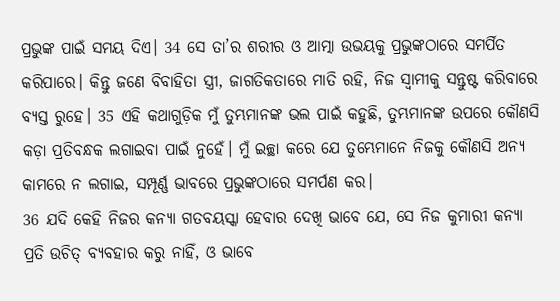ପ୍ରଭୁଙ୍କ ପାଇଁ ସମୟ ଦିଏ। 34 ସେ ତା’ର ଶରୀର ଓ ଆତ୍ମା ଉଭୟକୁ ପ୍ରଭୁଙ୍କଠାରେ ସମର୍ପିତ କରିପାରେ। କିନ୍ତୁ ଜଣେ ବିବାହିତା ସ୍ତ୍ରୀ, ଜାଗତିକତାରେ ମାତି ରହି, ନିଜ ସ୍ୱାମୀକୁ ସନ୍ତୁଷ୍ଟ କରିବାରେ ବ୍ୟସ୍ତ ରୁହେ। 35 ଏହି କଥାଗୁଡ଼ିକ ମୁଁ ତୁମ୍ଭମାନଙ୍କ ଭଲ ପାଇଁ କହୁଛି, ତୁମ୍ଭମାନଙ୍କ ଉପରେ କୌଣସି କଡ଼ା ପ୍ରତିବନ୍ଧକ ଲଗାଇବା ପାଇଁ ନୁହେଁ। ମୁଁ ଇଚ୍ଛା କରେ ଯେ ତୁମ୍ଭେମାନେ ନିଜକୁ କୌଣସି ଅନ୍ୟ କାମରେ ନ ଲଗାଇ, ସମ୍ପୂର୍ଣ୍ଣ ଭାବରେ ପ୍ରଭୁଙ୍କଠାରେ ସମର୍ପଣ କର।
36 ଯଦି କେହି ନିଜର କନ୍ୟା ଗତବୟସ୍କା ହେବାର ଦେଖି ଭାବେ ଯେ, ସେ ନିଜ କୁମାରୀ କନ୍ୟା ପ୍ରତି ଉଚିତ୍ ବ୍ୟବହାର କରୁ ନାହିଁ, ଓ ଭାବେ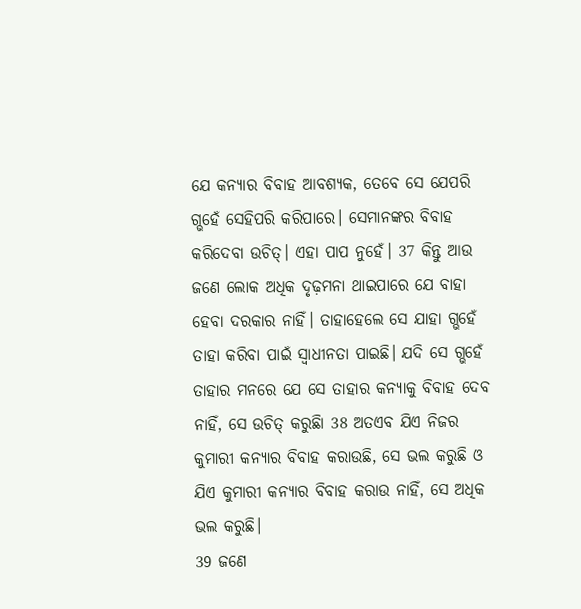ଯେ କନ୍ୟାର ବିବାହ ଆବଶ୍ୟକ, ତେବେ ସେ ଯେପରି ଗ୍ଭହେଁ ସେହିପରି କରିପାରେ। ସେମାନଙ୍କର ବିବାହ କରିଦେବା ଉଚିତ୍। ଏହା ପାପ ନୁହେଁ। 37 କିନ୍ତୁ ଆଉ ଜଣେ ଲୋକ ଅଧିକ ଦୃଢ଼ମନା ଥାଇପାରେ ଯେ ବାହା ହେବା ଦରକାର ନାହିଁ। ତାହାହେଲେ ସେ ଯାହା ଗ୍ଭହେଁ ତାହା କରିବା ପାଇଁ ସ୍ୱାଧୀନତା ପାଇଛି। ଯଦି ସେ ଗ୍ଭହେଁ ତାହାର ମନରେ ଯେ ସେ ତାହାର କନ୍ୟାକୁ ବିବାହ ଦେବ ନାହିଁ, ସେ ଉଚିତ୍ କରୁଛିା 38 ଅତଏବ ଯିଏ ନିଜର କୁମାରୀ କନ୍ୟାର ବିବାହ କରାଉଛି, ସେ ଭଲ କରୁଛି ଓ ଯିଏ କୁମାରୀ କନ୍ୟାର ବିବାହ କରାଉ ନାହିଁ, ସେ ଅଧିକ ଭଲ କରୁଛି।
39 ଜଣେ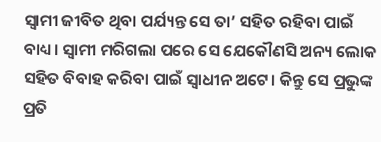ସ୍ୱାମୀ ଜୀବିତ ଥିବା ପର୍ଯ୍ୟନ୍ତ ସେ ତା’ ସହିତ ରହିବା ପାଇଁ ବାଧ୍ୟ। ସ୍ୱାମୀ ମରିଗଲା ପରେ ସେ ଯେକୌଣସି ଅନ୍ୟ ଲୋକ ସହିତ ବିବାହ କରିବା ପାଇଁ ସ୍ୱାଧୀନ ଅଟେ। କିନ୍ତୁ ସେ ପ୍ରଭୁଙ୍କ ପ୍ରତି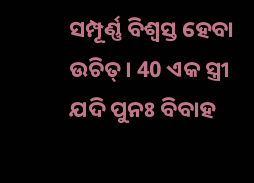ସମ୍ପୂର୍ଣ୍ଣ ବିଶ୍ୱସ୍ତ ହେବା ଉଚିତ୍। 40 ଏକ ସ୍ତ୍ରୀ ଯଦି ପୁନଃ ବିବାହ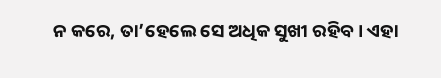ନ କରେ, ତା’ହେଲେ ସେ ଅଧିକ ସୁଖୀ ରହିବ। ଏହା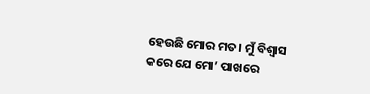ହେଉଛି ମୋର ମତ। ମୁଁ ବିଶ୍ୱାସ କରେ ଯେ ମୋ’ ପାଖରେ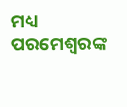ମଧ୍ୟ ପରମେଶ୍ୱରଙ୍କ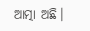ଆତ୍ମା ଅଛି।